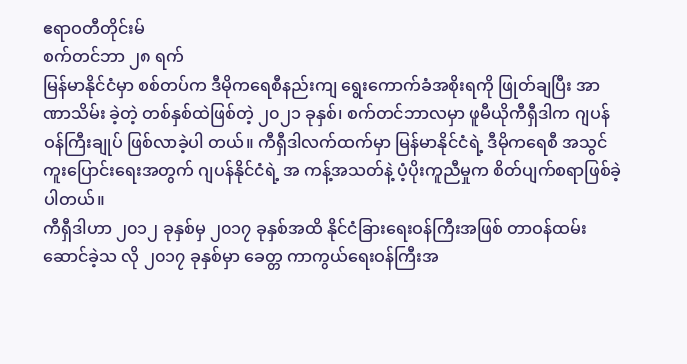ဧရာဝတီတိုင်းမ်
စက်တင်ဘာ ၂၈ ရက်
မြန်မာနိုင်ငံမှာ စစ်တပ်က ဒီမိုကရေစီနည်းကျ ရွေးကောက်ခံအစိုးရကို ဖြုတ်ချပြီး အာဏာသိမ်း ခဲ့တဲ့ တစ်နှစ်ထဲဖြစ်တဲ့ ၂၀၂၁ ခုနှစ်၊ စက်တင်ဘာလမှာ ဖူမီယိုကီရှီဒါက ဂျပန်ဝန်ကြီးချုပ် ဖြစ်လာခဲ့ပါ တယ်။ ကီရှီဒါလက်ထက်မှာ မြန်မာနိုင်ငံရဲ့ ဒီမိုကရေစီ အသွင်ကူးပြောင်းရေးအတွက် ဂျပန်နိုင်ငံရဲ့ အ ကန့်အသတ်နဲ့ ပံ့ပိုးကူညီမှုက စိတ်ပျက်စရာဖြစ်ခဲ့ပါတယ်။
ကီရှီဒါဟာ ၂၀၁၂ ခုနှစ်မှ ၂၀၁၇ ခုနှစ်အထိ နိုင်ငံခြားရေးဝန်ကြီးအဖြစ် တာဝန်ထမ်းဆောင်ခဲ့သ လို ၂၀၁၇ ခုနှစ်မှာ ခေတ္တ ကာကွယ်ရေးဝန်ကြီးအ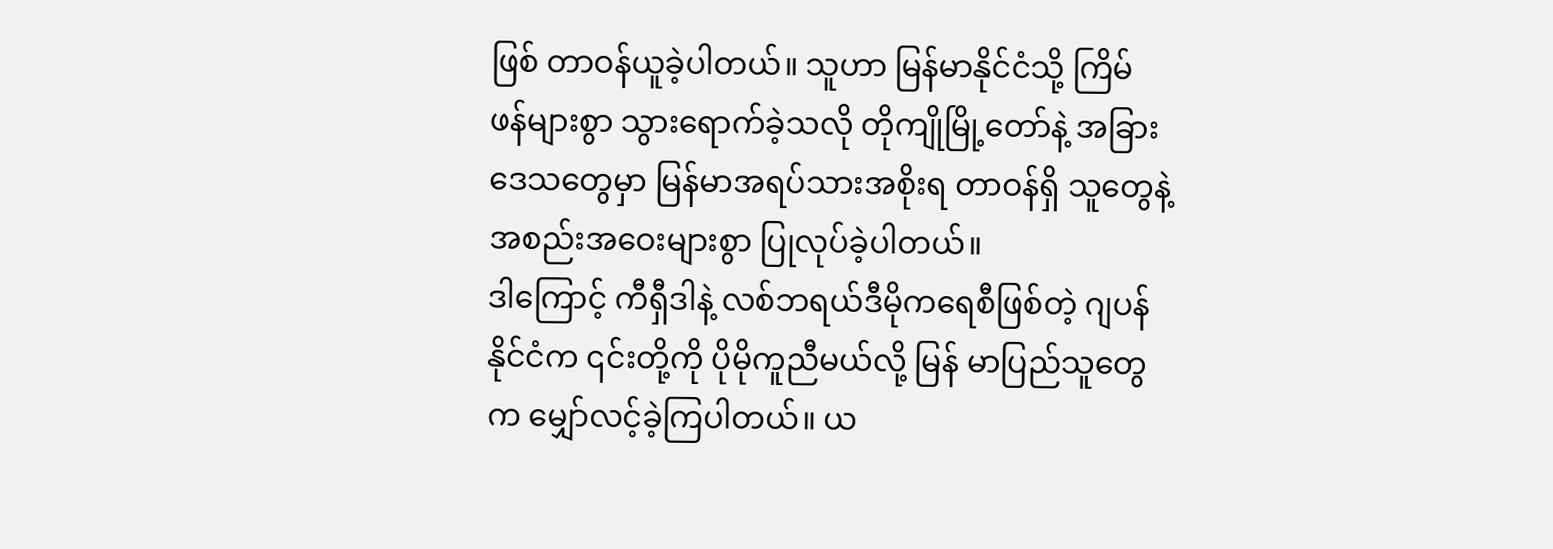ဖြစ် တာဝန်ယူခဲ့ပါတယ်။ သူဟာ မြန်မာနိုင်ငံသို့ ကြိမ် ဖန်များစွာ သွားရောက်ခဲ့သလို တိုကျိုမြို့တော်နဲ့ အခြားဒေသတွေမှာ မြန်မာအရပ်သားအစိုးရ တာဝန်ရှိ သူတွေနဲ့ အစည်းအဝေးများစွာ ပြုလုပ်ခဲ့ပါတယ်။
ဒါကြောင့် ကီရှီဒါနဲ့ လစ်ဘရယ်ဒီမိုကရေစီဖြစ်တဲ့ ဂျပန်နိုင်ငံက ၎င်းတို့ကို ပိုမိုကူညီမယ်လို့ မြန် မာပြည်သူတွေက မျှော်လင့်ခဲ့ကြပါတယ်။ ယ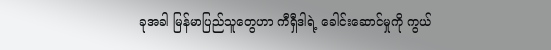ခုအခါ မြန်မာပြည်သူတွေဟာ ကီရှီဒါရဲ့ ခေါင်းဆောင်မှုကို ကွယ်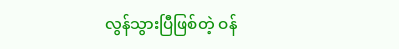လွန်သွားပြီဖြစ်တဲ့ ဝန်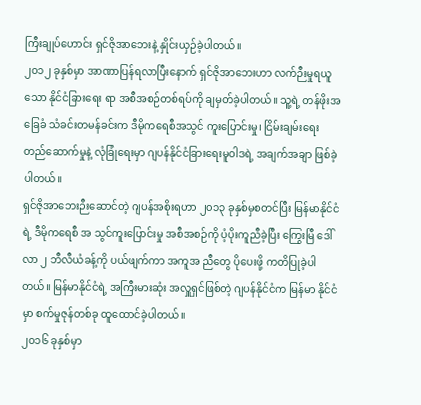ကြီးချုပ်ဟောင်း ရှင်ဇိုအာဘေးနဲ့ နှိုင်းယှဉ်ခဲ့ပါတယ်။
၂၀၁၂ ခုနှစ်မှာ အာဏာပြန်ရလာပြီးနောက် ရှင်ဇိုအာဘေးဟာ လက်ဉီးမှုရယူသော နိုင်ငံခြားရေး ရာ အစီအစဉ်တစ်ရပ်ကို ချမှတ်ခဲ့ပါတယ်။ သူ့ရဲ့ တန်ဖိုးအခြေခံ သံခင်းတမန်ခင်းက ဒီမိုကရေစီအသွင် ကူးပြောင်းမှု၊ ငြိမ်းချမ်းရေးတည်ဆောက်မှုနဲ့ လုံခြုံရေးမှာ ဂျပန်နိုင်ငံခြားရေးမူဝါဒရဲ့ အချက်အချာ ဖြစ်ခဲ့ ပါတယ်။
ရှင်ဇိုအာဘေးဉီးဆောင်တဲ့ ဂျပန်အစိုးရဟာ ၂၀၁၃ ခုနှစ်မှစတင်ပြီး မြန်မာနိုင်ငံရဲ့ ဒီမိုကရေစီ အ သွင်ကူးပြောင်းမှု အစီအစဉ်ကို ပံ့ပိုးကူညီခဲ့ပြီး ကြွေးမြီ ဒေါ်လာ ၂ ဘီလီယံခန့်ကို ပယ်ဖျက်ကာ အကူအ ညီတွေ ပိုပေးဖို့ ကတိပြုခဲ့ပါတယ်။ မြန်မာနိုင်ငံရဲ့ အကြီးမားဆုံး အလှူရှင်ဖြစ်တဲ့ ဂျပန်နိုင်ငံက မြန်မာ နိုင်ငံမှာ စက်မှုဇုန်တစ်ခု ထူထောင်ခဲ့ပါတယ်။
၂၀၁၆ ခုနှစ်မှာ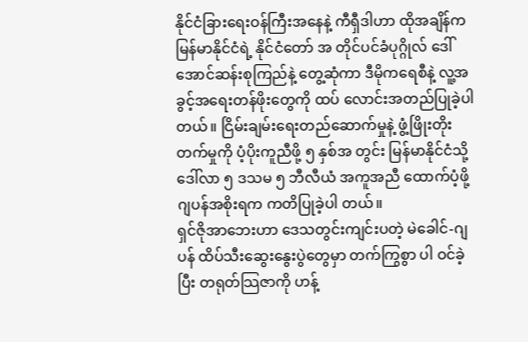နိုင်ငံခြားရေးဝန်ကြီးအနေနဲ့ ကီရှီဒါဟာ ထိုအချိန်က မြန်မာနိုင်ငံရဲ့ နိုင်ငံတော် အ တိုင်ပင်ခံပုဂ္ဂိုလ် ဒေါ်အောင်ဆန်းစုကြည်နဲ့ တွေ့ဆုံကာ ဒီမိုကရေစီနဲ့ လူ့အခွင့်အရေးတန်ဖိုးတွေကို ထပ် လောင်းအတည်ပြုခဲ့ပါတယ်။ ငြိမ်းချမ်းရေးတည်ဆောက်မှုနဲ့ ဖွံ့ဖြိုးတိုးတက်မှုကို ပံ့ပိုးကူညီဖို့ ၅ နှစ်အ တွင်း မြန်မာနိုင်ငံသို့ ဒေါ်လာ ၅ ဒသမ ၅ ဘီလီယံ အကူအညီ ထောက်ပံ့ဖို့ ဂျပန်အစိုးရက ကတိပြုခဲ့ပါ တယ်။
ရှင်ဇိုအာဘေးဟာ ဒေသတွင်းကျင်းပတဲ့ မဲခေါင်-ဂျပန် ထိပ်သီးဆွေးနွေးပွဲတွေမှာ တက်ကြွစွာ ပါ ဝင်ခဲ့ပြီး တရုတ်သြဇာကို ဟန့်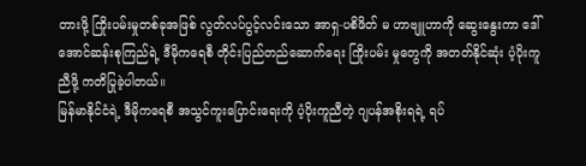တားဖို့ ကြိုးပမ်းမှုတစ်ခုအဖြစ် လွတ်လပ်ပွင့်လင်းသော အာရှ-ပစိဖိတ် မ ဟာဗျူဟာကို ဆွေးနွေးကာ ဒေါ်အောင်ဆန်းစုကြည်ရဲ့ ဒီမိုကရေစီ တိုင်းပြည်တည်ဆောက်ရေး ကြိုးပမ်း မှုတွေကို အတတ်နိုင်ဆုံး ပံ့ပိုးကူညီဖို့ ကတိပြုခဲ့ပါတယ်။
မြန်မာနိုင်ငံရဲ့ ဒီမိုကရေစီ အသွင်ကူးပြောင်းရေးကို ပံ့ပိုးကူညီတဲ့ ဂျပန်အစိုးရရဲ့ ရပ်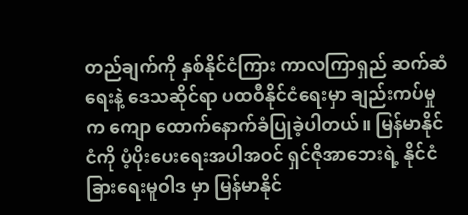တည်ချက်ကို နှစ်နိုင်ငံကြား ကာလကြာရှည် ဆက်ဆံရေးနဲ့ ဒေသဆိုင်ရာ ပထဝီနိုင်ငံရေးမှာ ချည်းကပ်မှုက ကျော ထောက်နောက်ခံပြုခဲ့ပါတယ်။ မြန်မာနိုင်ငံကို ပံ့ပိုးပေးရေးအပါအဝင် ရှင်ဇိုအာဘေးရဲ့ နိုင်ငံခြားရေးမူဝါဒ မှာ မြန်မာနိုင်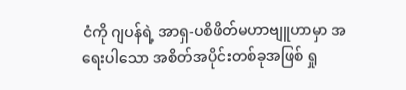ငံကို ဂျပန်ရဲ့ အာရှ-ပစိဖိတ်မဟာဗျူဟာမှာ အရေးပါသော အစိတ်အပိုင်းတစ်ခုအဖြစ် ရှု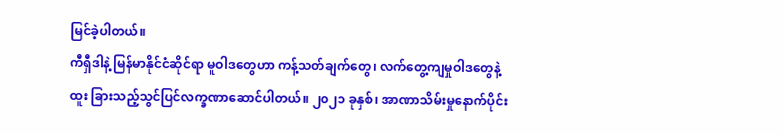မြင်ခဲ့ပါတယ်။
ကီရှီဒါနဲ့ မြန်မာနိုင်ငံဆိုင်ရာ မူဝါဒတွေဟာ ကန့်သတ်ချက်တွေ၊ လက်တွေ့ကျမှုဝါဒတွေနဲ့ ထူး ခြားသည့်သွင်ပြင်လက္ခဏာဆောင်ပါတယ်။ ၂၀၂၁ ခုနှစ်၊ အာဏာသိမ်းမှုနောက်ပိုင်း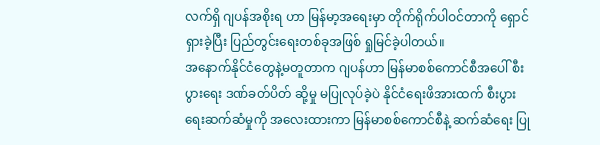လက်ရှိ ဂျပန်အစိုးရ ဟာ မြန်မာ့အရေးမှာ တိုက်ရိုက်ပါဝင်တာကို ရှောင်ရှားခဲ့ပြီး ပြည်တွင်းရေးတစ်ခုအဖြစ် ရှုမြင်ခဲ့ပါတယ်။
အနောက်နိုင်ငံတွေနဲ့မတူတာက ဂျပန်ဟာ မြန်မာစစ်ကောင်စီအပေါ် စီးပွားရေး ဒဏ်ခတ်ပိတ် ဆို့မှု မပြုလုပ်ခဲ့ပဲ နိုင်ငံရေးဖိအားထက် စီးပွားရေးဆက်ဆံမှုကို အလေးထားကာ မြန်မာစစ်ကောင်စီနဲ့ ဆက်ဆံရေး ပြု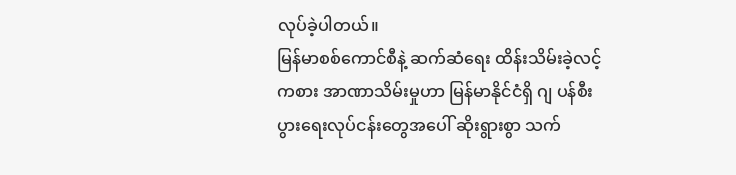လုပ်ခဲ့ပါတယ်။
မြန်မာစစ်ကောင်စီနဲ့ ဆက်ဆံရေး ထိန်းသိမ်းခဲ့လင့်ကစား အာဏာသိမ်းမှုဟာ မြန်မာနိုင်ငံရှိ ဂျ ပန်စီးပွားရေးလုပ်ငန်းတွေအပေါ် ဆိုးရွားစွာ သက်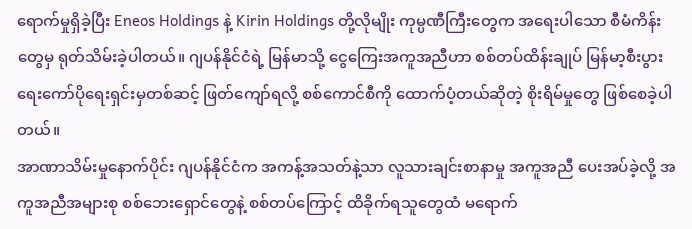ရောက်မှုရှိခဲ့ပြီး Eneos Holdings နဲ့ Kirin Holdings တို့လိုမျိုး ကုမ္ပဏီကြီးတွေက အရေးပါသော စီမံကိန်းတွေမှ ရုတ်သိမ်းခဲ့ပါတယ်။ ဂျပန်နိုင်ငံရဲ့ မြန်မာသို့ ငွေကြေးအကူအညီဟာ စစ်တပ်ထိန်းချုပ် မြန်မာ့စီးပွားရေးကော်ပိုရေးရှင်းမှတစ်ဆင့် ဖြတ်ကျော်ရလို့ စစ်ကောင်စီကို ထောက်ပံ့တယ်ဆိုတဲ့ စိုးရိမ်မှုတွေ ဖြစ်စေခဲ့ပါတယ်။
အာဏာသိမ်းမှုနောက်ပိုင်း ဂျပန်နိုင်ငံက အကန့်အသတ်နဲ့သာ လူသားချင်းစာနာမှု အကူအညီ ပေးအပ်ခဲ့လို့ အကူအညီအများစု စစ်ဘေးရှောင်တွေနဲ့ စစ်တပ်ကြောင့် ထိခိုက်ရသူတွေထံ မရောက်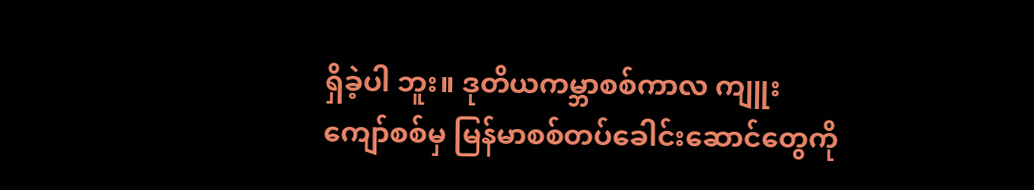ရှိခဲ့ပါ ဘူး။ ဒုတိယကမ္ဘာစစ်ကာလ ကျူးကျော်စစ်မှ မြန်မာစစ်တပ်ခေါင်းဆောင်တွေကို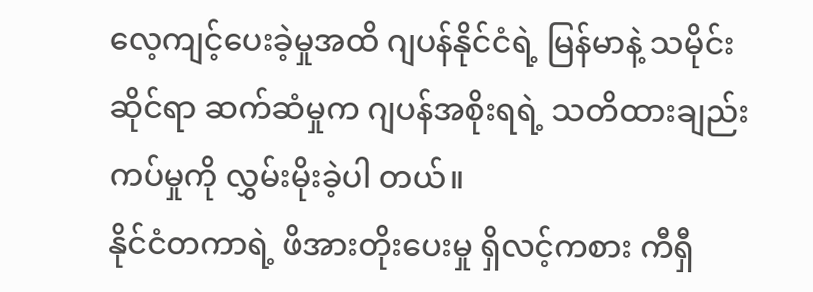လေ့ကျင့်ပေးခဲ့မှုအထိ ဂျပန်နိုင်ငံရဲ့ မြန်မာနဲ့ သမိုင်းဆိုင်ရာ ဆက်ဆံမှုက ဂျပန်အစိုးရရဲ့ သတိထားချည်းကပ်မှုကို လွှမ်းမိုးခဲ့ပါ တယ်။
နိုင်ငံတကာရဲ့ ဖိအားတိုးပေးမှု ရှိလင့်ကစား ကီရှီ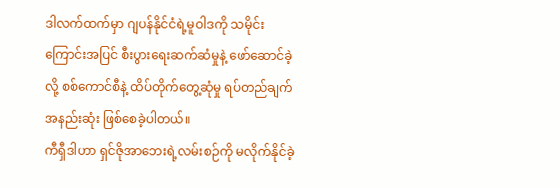ဒါလက်ထက်မှာ ဂျပန်နိုင်ငံရဲ့မူဝါဒကို သမိုင်း ကြောင်းအပြင် စီးပွားရေးဆက်ဆံမှုနဲ့ ဖော်ဆောင်ခဲ့လို့ စစ်ကောင်စီနဲ့ ထိပ်တိုက်တွေ့ဆုံမှု ရပ်တည်ချက် အနည်းဆုံး ဖြစ်စေခဲ့ပါတယ်။
ကီရှီဒါဟာ ရှင်ဇိုအာဘေးရဲ့လမ်းစဉ်ကို မလိုက်နိုင်ခဲ့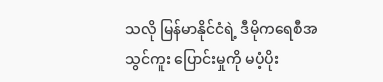သလို မြန်မာနိုင်ငံရဲ့ ဒီမိုကရေစီအသွင်ကူး ပြောင်းမှုကို မပံ့ပိုး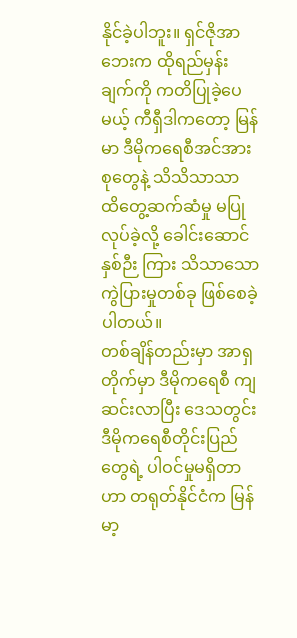နိုင်ခဲ့ပါဘူး။ ရှင်ဇိုအာဘေးက ထိုရည်မှန်းချက်ကို ကတိပြုခဲ့ပေမယ့် ကီရှီဒါကတော့ မြန်မာ ဒီမိုကရေစီအင်အားစုတွေနဲ့ သိသိသာသာ ထိတွေ့ဆက်ဆံမှု မပြုလုပ်ခဲ့လို့ ခေါင်းဆောင်နှစ်ဉီး ကြား သိသာသော ကွဲပြားမှုတစ်ခု ဖြစ်စေခဲ့ပါတယ်။
တစ်ချိန်တည်းမှာ အာရှတိုက်မှာ ဒီမိုကရေစီ ကျဆင်းလာပြီး ဒေသတွင်း ဒီမိုကရေစီတိုင်းပြည် တွေရဲ့ ပါဝင်မှုမရှိတာဟာ တရုတ်နိုင်ငံက မြန်မာ့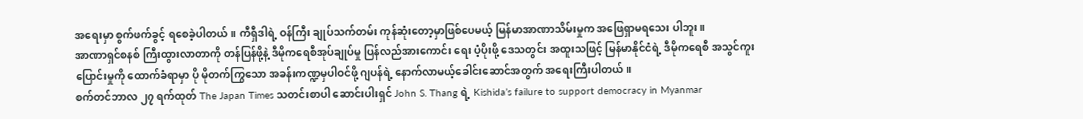အရေးမှာ စွက်ဖက်ခွင့် ရစေခဲ့ပါတယ်။ ကီရှီဒါရဲ့ ဝန်ကြီး ချုပ်သက်တမ်း ကုန်ဆုံးတော့မှာဖြစ်ပေမယ့် မြန်မာအာဏာသိမ်းမှုက အဖြေရှာမရသေး ပါဘူး။
အာဏာရှင်စနစ် ကြီးထွားလာတာကို တန်ပြန်ဖို့နဲ့ ဒီမိုကရေစီအုပ်ချုပ်မှု ပြန်လည်အားကောင်း ရေး ပံ့ပိုးဖို့ ဒေသတွင်း အထူးသဖြင့် မြန်မာနိုင်ငံရဲ့ ဒီမိုကရေစီ အသွင်ကူးပြောင်းမှုကို ထောက်ခံရာမှာ ပို မိုတက်ကြွသော အခန်းကဏ္ဍမှပါဝင်ဖို့ ဂျပန်ရဲ့ နောက်လာမယ့်ခေါင်းဆောင်အတွက် အရေးကြီးပါတယ်။
စက်တင်ဘာလ ၂၇ ရက်ထုတ် The Japan Times သတင်းစာပါ ဆောင်းပါးရှင် John S. Thang ရဲ့ Kishida’s failure to support democracy in Myanmar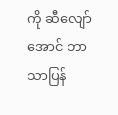ကို ဆီလျော်အောင် ဘာသာပြန်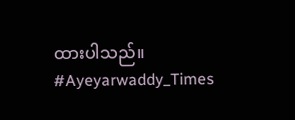ထားပါသည်။
#Ayeyarwaddy_Times